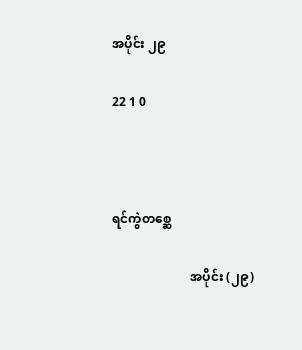အပိုင်း ၂၉

22 1 0



ရင်ကွဲတစ္ဆေ

                         အပိုင်း (၂၉)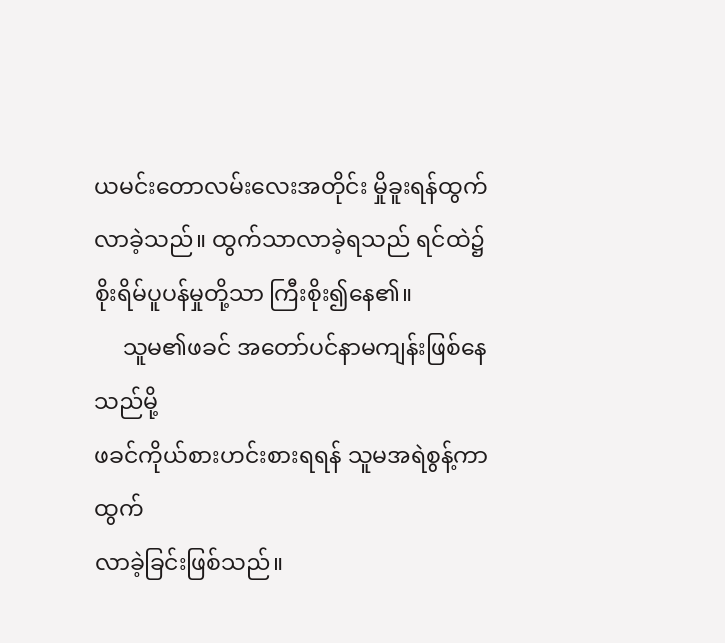ယမင်းတောလမ်းလေးအတိုင်း မှိုခူးရန်ထွက်
လာခဲ့သည်။ ထွက်သာလာခဲ့ရသည် ရင်ထဲ၌
စိုးရိမ်ပူပန်မှုတို့သာ ကြီးစိုး၍နေ၏။
     သူမ၏ဖခင် အတော်ပင်နာမကျန်းဖြစ်နေသည်မို့
ဖခင်ကိုယ်စားဟင်းစားရရန် သူမအရဲစွန့်ကာထွက်
လာခဲ့ခြင်းဖြစ်သည်။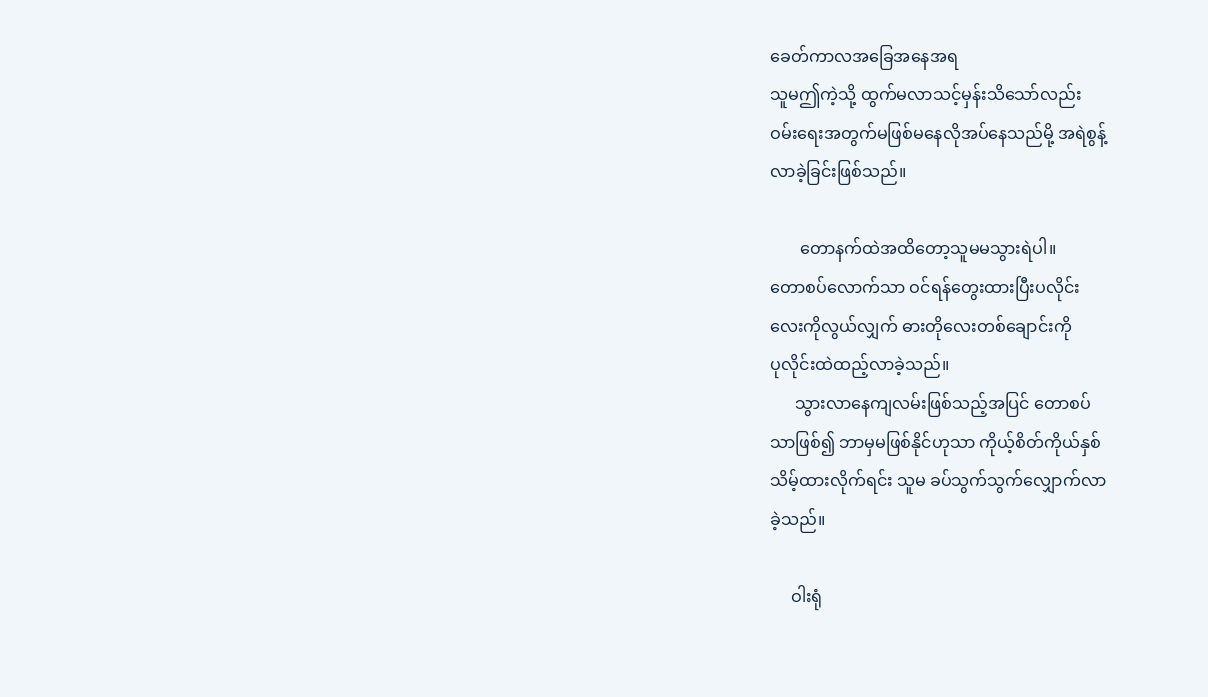ခေတ်ကာလအခြေအနေအရ
သူမဤကဲ့သို့ ထွက်မလာသင့်မှန်းသိသော်လည်း
ဝမ်းရေးအတွက်မဖြစ်မနေလိုအပ်နေသည်မို့ အရဲစွန့်
လာခဲ့ခြင်းဖြစ်သည်။

       တောနက်ထဲအထိတော့သူမမသွားရဲပါ။
တောစပ်လောက်သာ ဝင်ရန်တွေးထားပြီးပလိုင်း
လေးကိုလွယ်လျှက် ဓားတိုလေးတစ်ချောင်းကို
ပုလိုင်းထဲထည့်လာခဲ့သည်။
      သွားလာနေကျလမ်းဖြစ်သည့်အပြင် တောစပ်
သာဖြစ်၍ ဘာမှမဖြစ်နိုင်ဟုသာ ကိုယ့်စိတ်ကိုယ်နှစ်
သိမ့်ထားလိုက်ရင်း သူမ ခပ်သွက်သွက်လျှောက်လာ
ခဲ့သည်။

     ဝါးရုံ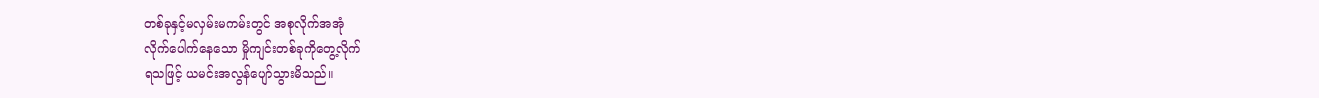တစ်ခုနှင့်မလှမ်းမကမ်းတွင် အစုလိုက်အအုံ
လိုက်ပေါက်နေသော မှိုကျင်းတစ်ခုကိုတွေ့လိုက်
ရသဖြင့် ယမင်းအလွန်ပျော်သွားမိသည်။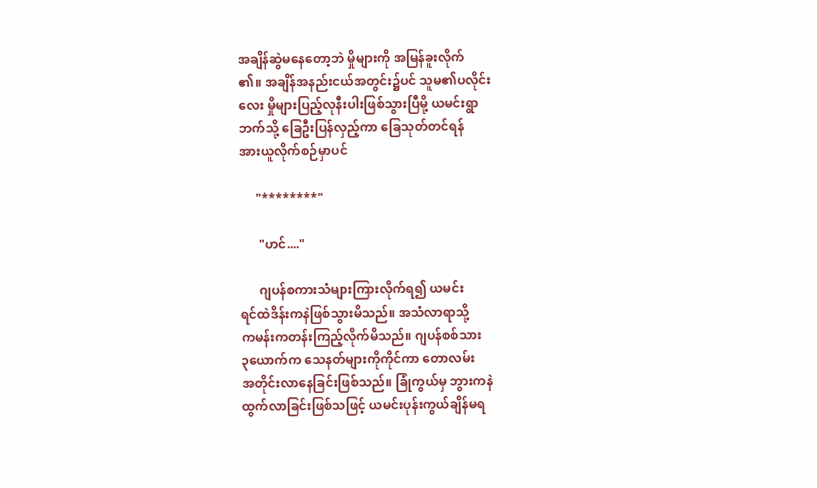အချိန်ဆွဲမနေတော့ဘဲ မှိုများကို အမြန်ခူးလိုက်
၏။ အချိန်အနည်းငယ်အတွင်း၌ပင် သူမ၏ပလိုင်း
လေး မှိုများပြည့်လုနီးပါးဖြစ်သွားပြီမို့ ယမင်းရွာ
ဘက်သို့ ခြေဦးပြန်လှည့်ကာ ခြေသုတ်တင်ရန်
အားယူလိုက်စဉ်မှာပင်

     "********"

      "ဟင်...."

      ဂျပန်စကားသံများကြားလိုက်ရ၍ ယမင်း
ရင်ထဲဒိန်းကနဲဖြစ်သွားမိသည်။ အသံလာရာသို့
ကမန်းကတန်းကြည့်လိုက်မိသည်။ ဂျပန်စစ်သား
၃ယောက်က သေနတ်များကိုကိုင်ကာ တောလမ်း
အတိုင်းလာနေခြင်းဖြစ်သည်။ ခြုံကွယ်မှ ဘွားကနဲ
ထွက်လာခြင်းဖြစ်သဖြင့် ယမင်းပုန်းကွယ်ချိန်မရ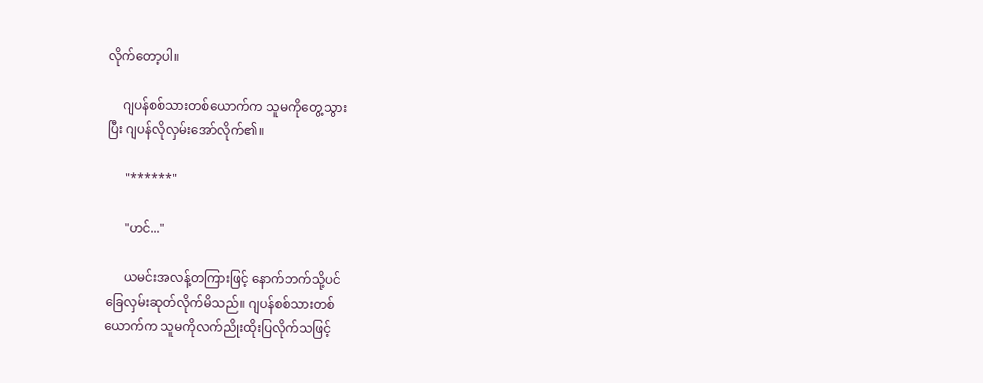လိုက်တော့ပါ။

     ဂျပန်စစ်သားတစ်ယောက်က သူမကိုတွေ့သွား
ပြီး ဂျပန်လိုလှမ်းအော်လိုက်၏။

      "******"

      "ဟင်..."

      ယမင်းအလန့်တကြားဖြင့် နောက်ဘက်သို့ပင်
ခြေလှမ်းဆုတ်လိုက်မိသည်။ ဂျပန်စစ်သားတစ်
ယောက်က သူမကိုလက်ညိုးထိုးပြလိုက်သဖြင့်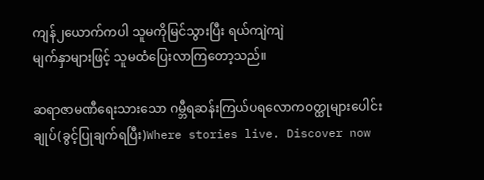ကျန်၂ယောက်ကပါ သူမကိုမြင်သွားပြီး ရယ်ကျဲကျဲ
မျက်နှာများဖြင့် သူမထံပြေးလာကြတော့သည်။

ဆရာဇာမဏီရေးသားသော ဂမ္ဘီရဆန်းကြယ်ပရလောက၀တ္ထုများပေါင်းချုပ်(ခွင့်ပြုချက်ရပြီး)Where stories live. Discover now